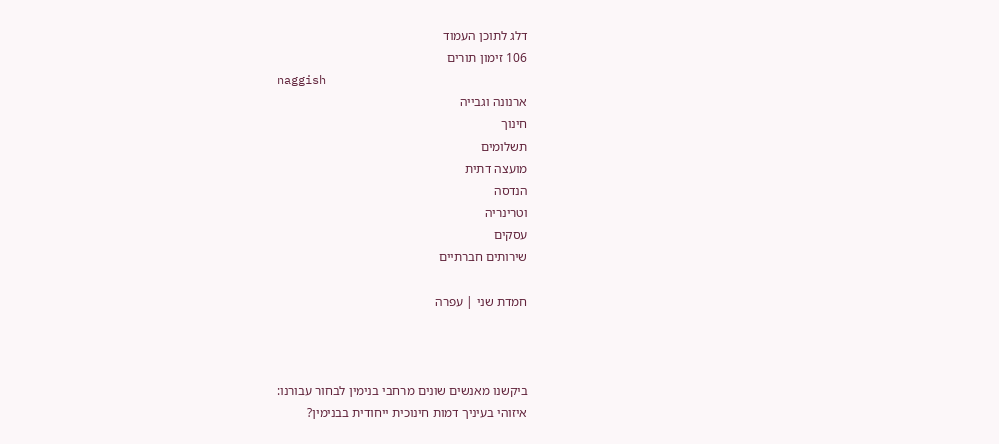דלג לתוכן העמוד
106 זימון תורים
naggish
ארנונה וגבייה
חינוך
תשלומים
מועצה דתית
הנדסה
וטרינריה
עסקים
שירותים חברתיים

חמדת שני | עפרה



ביקשנו מאנשים שונים מרחבי בנימין לבחור עבורנו:
איזוהי בעיניך דמות חינוכית ייחודית בבנימין?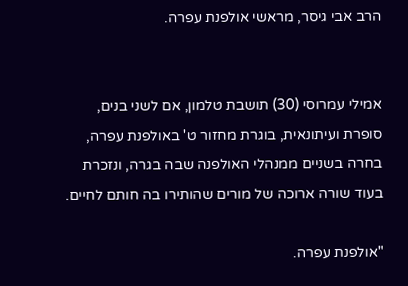הרב אבי גיסר, מראשי אולפנת עפרה.


אמילי עמרוסי (30) תושבת טלמון, אם לשני בנים, סופרת ועיתונאית, בוגרת מחזור ט' באולפנת עפרה, בחרה בשניים ממנהלי האולפנה שבה בגרה, ונזכרת בעוד שורה ארוכה של מורים שהותירו בה חותם לחיים.

"אולפנת עפרה.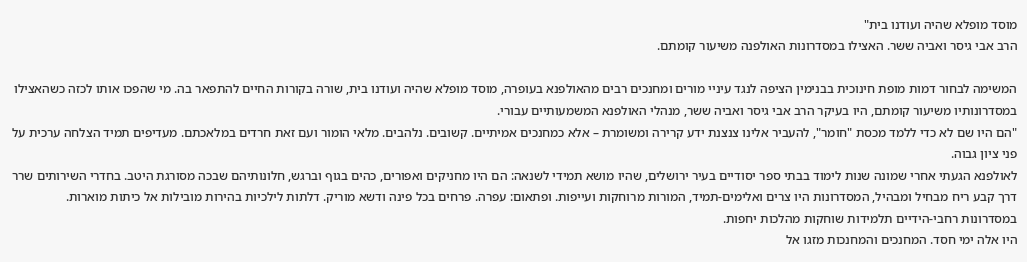מוסד מופלא שהיה ועודנו בית"
הרב אבי גיסר ואביה ששר. האצילו במסדרונות האולפנה משיעור קומתם.

המשימה לבחור דמות מופת חינוכית בבנימין הציפה לנגד עיניי מורים ומחנכים רבים מהאולפנא בעופרה, מוסד מופלא שהיה ועודנו בית, שורה בקורות החיים להתפאר בה. מי שהפכו אותו לכזה כשהאצילו במסדרונותיו משיעור קומתם, היו בעיקר הרב אבי גיסר ואביה ששר, מנהלי האולפנא המשמעותיים עבורי.
"הם היו שם לא כדי ללמד מכסת "חומר", להעביר אלינו צנצנת ידע קרירה ומשומרת – אלא כמחנכים אמיתיים. קשובים. נלהבים. מלאי הומור ועם זאת חרדים במלאכתם. מעדיפים תמיד הצלחה ערכית על פני ציון גבוה.
לאולפנא הגעתי אחרי שמונה שנות לימוד בבתי ספר יסודיים בעיר ירושלים, שהיו מושא תמידי לשנאה: הם היו מחניקים ואפורים, כהים בגוף וברגש, חלונותיהם שבכה מסורגת היטב. בחדרי השירותים שרר דרך קבע ריח מבחיל ומבהיל, המסדרונות היו צרים ואלימים-תמיד, המורות מרוחקות ועייפות. ופתאום: עפרה. פרחים בכל פינה ודשא מוריק. דלתות לילכיות בהירות מובילות אל כיתות מוארות. במסדרונות רחבי-הידיים תלמידות שוחקות מהלכות יחפות.
היו אלה ימי חסד. המחנכים והמחנכות מזגו אל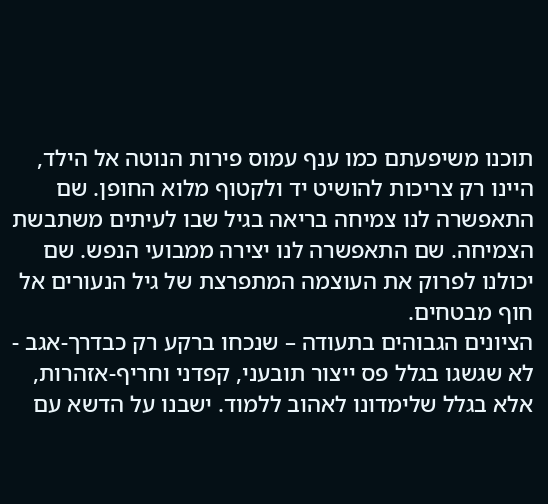תוכנו משיפעתם כמו ענף עמוס פירות הנוטה אל הילד, היינו רק צריכות להושיט יד ולקטוף מלוא החופן. שם התאפשרה לנו צמיחה בריאה בגיל שבו לעיתים משתבשת הצמיחה. שם התאפשרה לנו יצירה ממבועי הנפש. שם יכולנו לפרוק את העוצמה המתפרצת של גיל הנעורים אל חוף מבטחים.
הציונים הגבוהים בתעודה – שנכחו ברקע רק כבדרך-אגב - לא שגשגו בגלל פס ייצור תובעני, קפדני וחריף-אזהרות, אלא בגלל שלימדונו לאהוב ללמוד. ישבנו על הדשא עם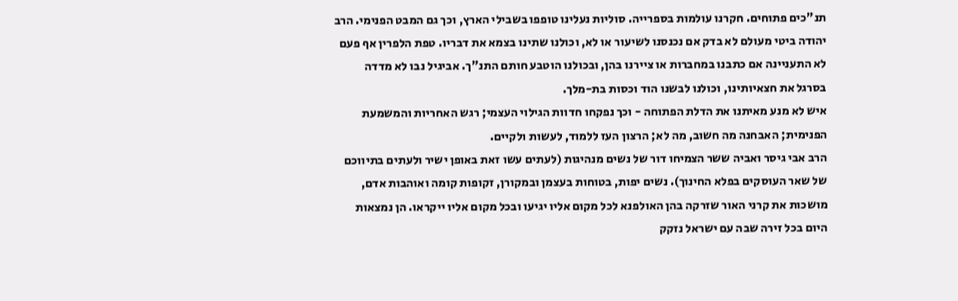תנ"כים פתוחים. חקרנו עולמות בספרייה. סוליות נעלינו טופפו בשבילי הארץ, וכך גם המבט הפנימי. הרב יהודה ביטי מעולם לא בדק אם נכנסנו לשיעור או לא, וכולנו שתינו בצמא את דבריו. טפת הלפרין אף פעם לא התעניינה אם כתבנו במחברות או ציירנו בהן, ובכולנו הוטבע חותם התנ"ך. אביגיל נבו לא מדדה בסרגל את חצאיותינו, וכולנו לבשנו הוד וכסות בת-מלך.
איש לא מנע מאיתנו את הדלת הפתוחה - וכך נפקחו חדוות הגילוי העצמי; רגש האחריות והמשמעת הפנימית; האבחנה מה חשוב, מה לא; הרצון העז ללמוד, לעשות ולקיים.
הרב אבי גיסר ואביה ששר הצמיחו דור של נשים מנהיגות (לעתים עשו זאת באופן ישיר ולעתים בתיווכם של שאר העוסקים בפלא החינוך). נשים יפות, בטוחות בעצמן ובמקורן, זקופות קומה ואוהבות אדם, מושכות את קרני האור שזרקה בהן האולפנא לכל מקום אליו יגיעו ובכל מקום אליו ייקראו. הן נמצאות היום בכל זירה שבה עם ישראל נזקק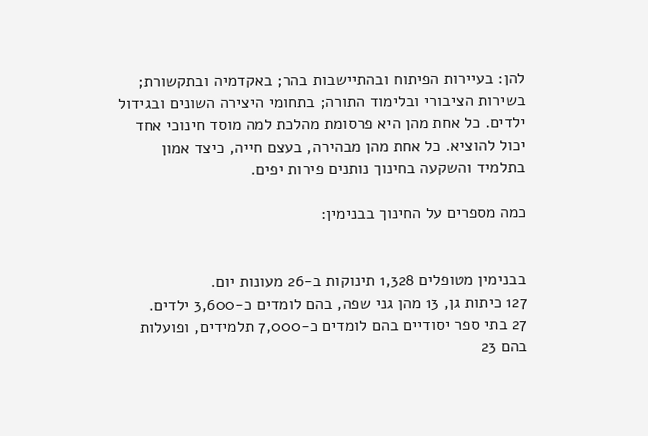להן: בעיירות הפיתוח ובהתיישבות בהר; באקדמיה ובתקשורת; בשירות הציבורי ובלימוד התורה; בתחומי היצירה השונים ובגידול ילדים. כל אחת מהן היא פרסומת מהלכת למה מוסד חינוכי אחד יכול להוציא. כל אחת מהן מבהירה, בעצם חייה, כיצד אמון בתלמיד והשקעה בחינוך נותנים פירות יפים.

כמה מספרים על החינוך בבנימין:


בבנימין מטופלים 1,328 תינוקות ב-26 מעונות יום.
127 כיתות גן, 13 מהן גני שפה, בהם לומדים כ-3,600 ילדים.
27 בתי ספר יסודיים בהם לומדים כ-7,000 תלמידים, ופועלות בהם 23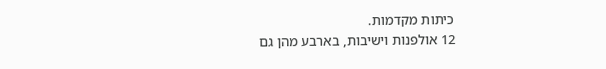כיתות מקדמות.
12 אולפנות וישיבות, בארבע מהן גם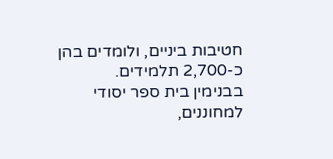חטיבות ביניים, ולומדים בהן כ-2,700 תלמידים.
בבנימין בית ספר יסודי למחוננים,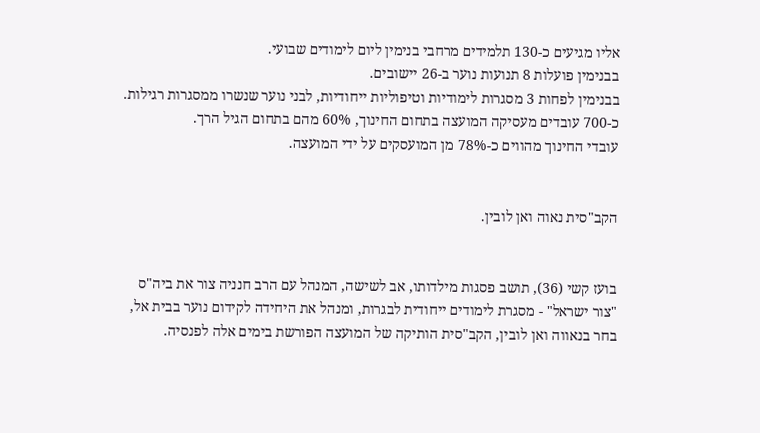אליו מגיעים כ-130 תלמידים מרחבי בנימין ליום לימודים שבועי.
בבנימין פועלות 8 תנועות נוער ב-26 יישובים.
בבנימין לפחות 3 מסגרות לימודיות וטיפוליות ייחודיות, לבני נוער שנשרו ממסגרות רגילות.
כ-700 עובדים מעסיקה המועצה בתחום החינוך, 60% מהם בתחום הגיל הרך.
עובדי החינוך מהווים כ-78% מן המועסקים על ידי המועצה.


הקב"סית נאוה ואן לובין.


בועז קשי (36), תושב פסגות מילדותו, אב לשישה, המנהל עם הרב חנניה צור את ביה"ס "צור ישראל" - מסגרת לימודים ייחודית לבגרות, ומנהל את היחידה לקידום נוער בבית אל, בחר בנאווה ואן לובין, הקב"סית הותיקה של המועצה הפורשת בימים אלה לפנסיה.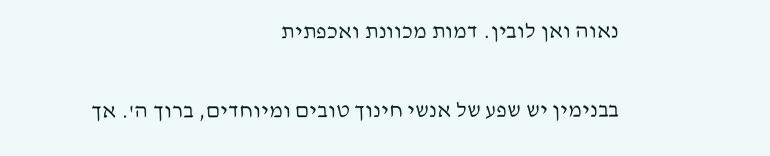נאוה ואן לובין. דמות מכוונת ואכפתית

בבנימין יש שפע של אנשי חינוך טובים ומיוחדים, ברוך ה'. אך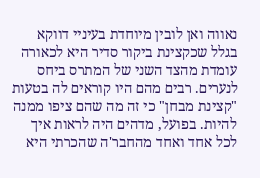נאווה ואן לובין מיוחדת בעיניי דווקא בגלל שכקצינת ביקור סדיר היא לכאורה עומדת מהצד השני של המתרס ביחס לנערים. רבים מהם היו קוראים לה בטעות "קצינת מבחן" כי זה מה שהם ציפו ממנה להיות. בפועל, מדהים היה לראות איך לכל אחד ואחד מהחבר'ה שהכרתי היא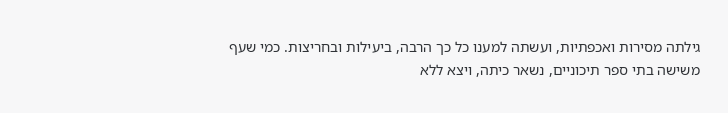גילתה מסירות ואכפתיות, ועשתה למענו כל כך הרבה, ביעילות ובחריצות. כמי שעף משישה בתי ספר תיכוניים, נשאר כיתה, ויצא ללא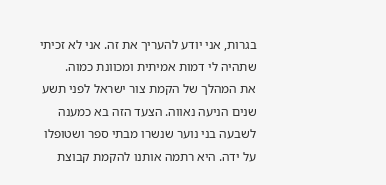בגרות, אני יודע להעריך את זה. אני לא זכיתי שתהיה לי דמות אמיתית ומכוונת כמוה.
את המהלך של הקמת צור ישראל לפני תשע שנים הניעה נאווה. הצעד הזה בא כמענה לשבעה בני נוער שנשרו מבתי ספר ושטופלו על ידה. היא רתמה אותנו להקמת קבוצת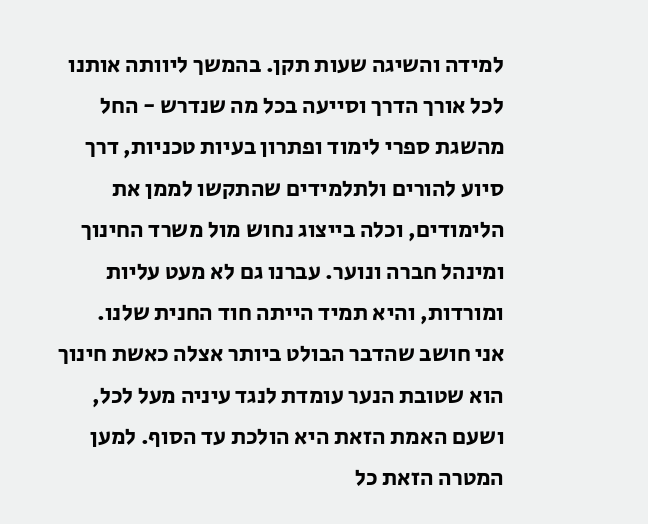למידה והשיגה שעות תקן. בהמשך ליוותה אותנו לכל אורך הדרך וסייעה בכל מה שנדרש - החל מהשגת ספרי לימוד ופתרון בעיות טכניות, דרך סיוע להורים ולתלמידים שהתקשו לממן את הלימודים, וכלה בייצוג נחוש מול משרד החינוך ומינהל חברה ונוער. עברנו גם לא מעט עליות ומורדות, והיא תמיד הייתה חוד החנית שלנו.
אני חושב שהדבר הבולט ביותר אצלה כאשת חינוך הוא שטובת הנער עומדת לנגד עיניה מעל לכל, ושעם האמת הזאת היא הולכת עד הסוף. למען המטרה הזאת כל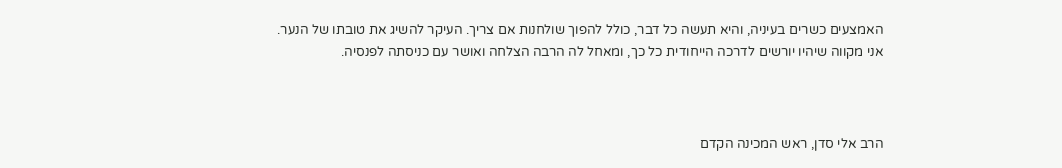האמצעים כשרים בעיניה, והיא תעשה כל דבר, כולל להפוך שולחנות אם צריך. העיקר להשיג את טובתו של הנער.
אני מקווה שיהיו יורשים לדרכה הייחודית כל כך, ומאחל לה הרבה הצלחה ואושר עם כניסתה לפנסיה.



הרב אלי סדן, ראש המכינה הקדם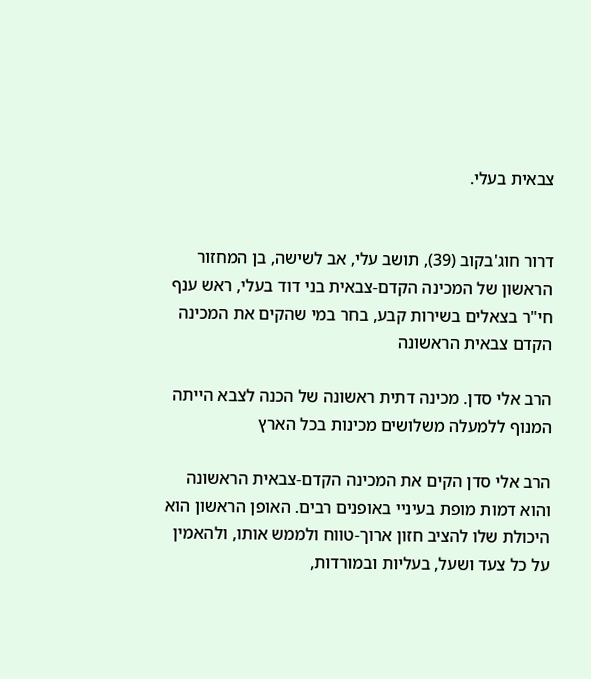צבאית בעלי.


דרור חוג'בקוב (39), תושב עלי, אב לשישה, בן המחזור הראשון של המכינה הקדם-צבאית בני דוד בעלי, ראש ענף חי"ר בצאלים בשירות קבע, בחר במי שהקים את המכינה הקדם צבאית הראשונה

הרב אלי סדן. מכינה דתית ראשונה של הכנה לצבא הייתה המנוף ללמעלה משלושים מכינות בכל הארץ

הרב אלי סדן הקים את המכינה הקדם-צבאית הראשונה והוא דמות מופת בעיניי באופנים רבים. האופן הראשון הוא היכולת שלו להציב חזון ארוך-טווח ולממש אותו, ולהאמין על כל צעד ושעל, בעליות ובמורדות,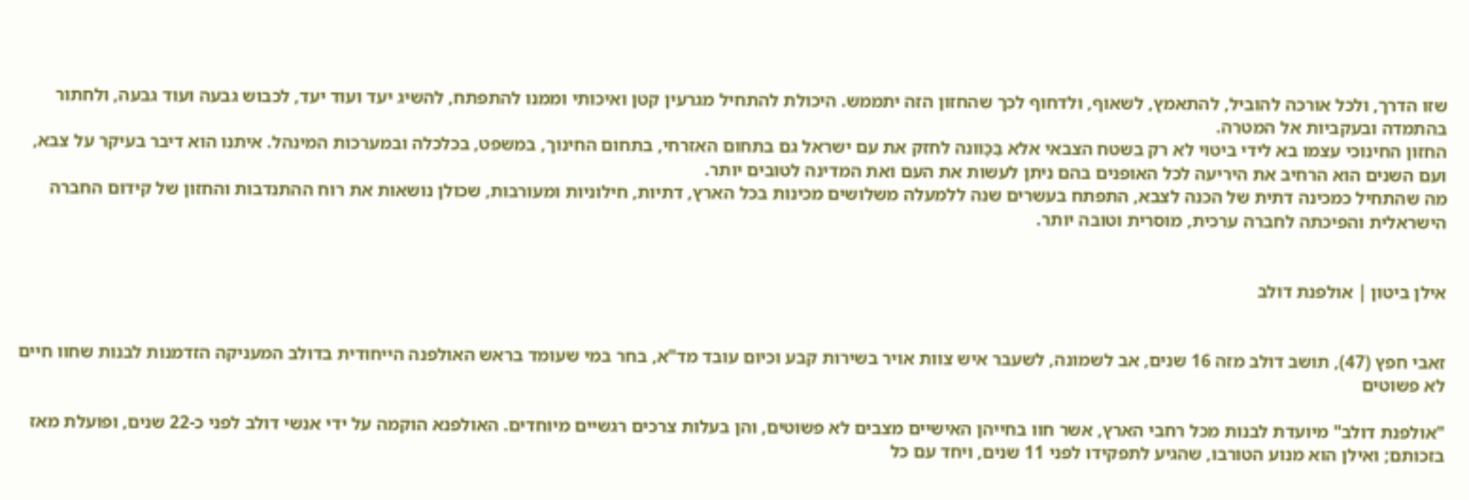שזו הדרך, ולכל אורכה להוביל, להתאמץ, לשאוף, ולדחוף לכך שהחזון הזה יתממש. היכולת להתחיל מגרעין קטן ואיכותי וממנו להתפתח, להשיג יעד ועוד יעד, לכבוש גבעה ועוד גבעה, ולחתור בהתמדה ובעקביות אל המטרה.
החזון החינוכי עצמו בא לידי ביטוי לא רק בשטח הצבאי אלא בַּכָּוונה לחזק את עם ישראל גם בתחום האזרחי, בתחום החינוך, במשפט, בכלכלה ובמערכות המינהל. איתנו הוא דיבר בעיקר על צבא, ועם השנים הוא הרחיב את היריעה לכל האופנים בהם ניתן לעשות את העם ואת המדינה לטובים יותר.
מה שהתחיל כמכינה דתית של הכנה לצבא, התפתח בעשרים שנה ללמעלה משלושים מכינות בכל הארץ, דתיות, חילוניות ומעורבות, שכולן נושאות את רוח ההתנדבות והחזון של קידום החברה הישראלית והפיכתה לחברה ערכית, מוסרית וטובה יותר.


אילן ביטון | אולפנת דולב


זאבי חפץ (47), תושב דולב מזה 16 שנים, אב לשמונה, לשעבר איש צוות אויר בשירות קבע וכיום עובד מד"א, בחר במי שעומד בראש האולפנה הייחודית בדולב המעניקה הזדמנות לבנות שחוו חיים לא פשוטים

"אולפנת דולב" מיועדת לבנות מכל רחבי הארץ, אשר חוו בחייהן האישיים מצבים לא פשוטים, והן בעלות צרכים רגשיים מיוחדים. האולפנא הוקמה על ידי אנשי דולב לפני כ-22 שנים, ופועלת מאז בזכותם; ואילן הוא מנוע הטורבו, שהגיע לתפקידו לפני 11 שנים, ויחד עם כל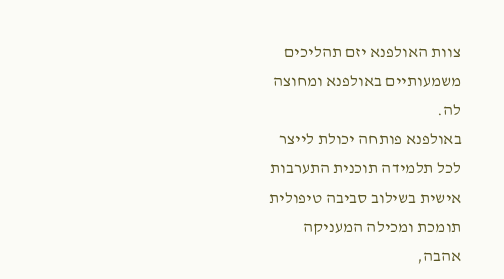צוות האולפנא יזם תהליכים משמעותיים באולפנא ומחוצה לה.
באולפנא פותחה יכולת לייצר לכל תלמידה תוכנית התערבות אישית בשילוב סביבה טיפולית תומכת ומכילה המעניקה אהבה,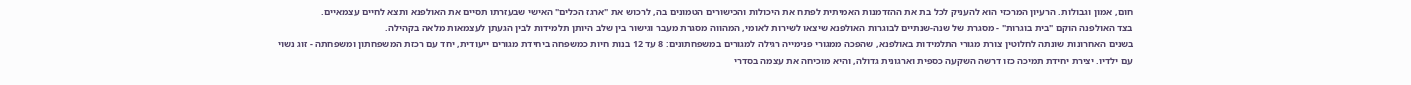חום, אמון וגבולות. הרעיון המרכזי הוא להעניק לכל בת את ההזדמנות האמיתית לפתח את היכולות והכישורים הטמונים בה, לרכוש את "ארגז הכלים" האישי שבעזרתו תסיים את האולפנא ותצא לחיים עצמאיים.
בצד האולפנה הוקם "בית בוגרות" - מסגרת של שנה-שנתיים לבוגרות האולפנא שיצאו לשירות לאומי, המהווה מסגרת מעבר וגישור בין שלב היותן תלמידות לבין הגעתן לעצמאות מלאה בקהילה.
בשנים האחרונות שונתה לחלוטין צורת מגורי התלמידות באולפנא, שהפכה ממגורי פנימייה רגילה למגורים במשפחתונים: 8 עד 12 בנות חיות כמשפחה ביחידת מגורים ייעודית, יחד עם רכזת המשפחתון ומשפחתה - זוג נשוי עם ילדיו. יצירת יחידת תמיכה כזו דרשה השקעה כספית וארגונית גדולה, והיא מוכיחה את עצמה בסדרי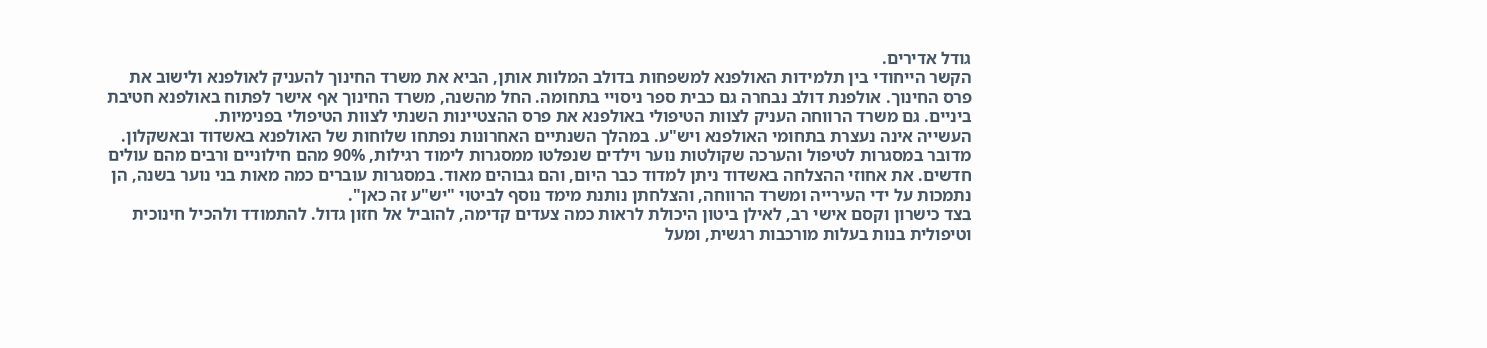גודל אדירים.
הקשר הייחודי בין תלמידות האולפנא למשפחות בדולב המלוות אותן, הביא את משרד החינוך להעניק לאולפנא ולישוב את פרס החינוך. אולפנת דולב נבחרה גם כבית ספר ניסויי בתחומה. החל מהשנה, משרד החינוך אף אישר לפתוח באולפנא חטיבת ביניים. גם משרד הרווחה העניק לצוות הטיפולי באולפנא את פרס ההצטיינות השנתי לצוות הטיפולי בפנימיות.
העשייה אינה נעצרת בתחומי האולפנא ויש"ע. במהלך השנתיים האחרונות נפתחו שלוחות של האולפנא באשדוד ובאשקלון. מדובר במסגרות לטיפול והערכה שקולטות נוער וילדים שנפלטו ממסגרות לימוד רגילות, 90% מהם חילוניים ורבים מהם עולים חדשים. את אחוזי ההצלחה באשדוד ניתן למדוד כבר היום, והם גבוהים מאוד. במסגרות עוברים כמה מאות בני נוער בשנה, הן נתמכות על ידי העירייה ומשרד הרווחה, והצלחתן נותנת מימד נוסף לביטוי "יש"ע זה כאן".
בצד כישרון וקסם אישי רב, לאילן ביטון היכולת לראות כמה צעדים קדימה, להוביל אל חזון גדול. להתמודד ולהכיל חינוכית וטיפולית בנות בעלות מורכבות רגשית, ומעל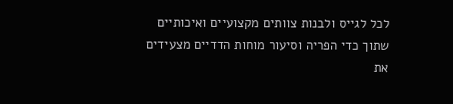לכל לגייס ולבנות צוותים מקצועיים ואיכותיים שתוך כדי הפריה וסיעור מוחות הדדיים מצעידים את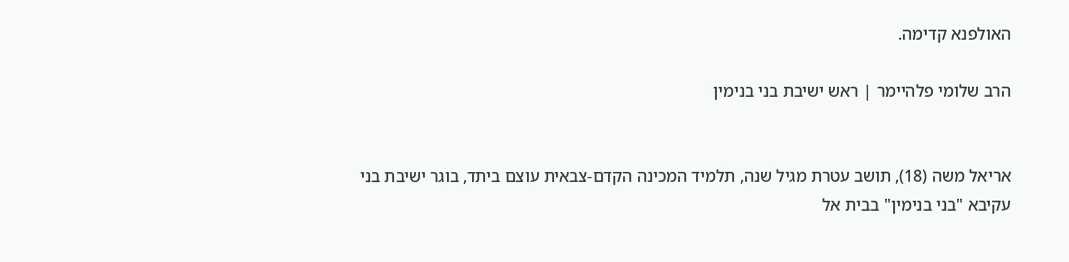האולפנא קדימה.

הרב שלומי פלהיימר | ראש ישיבת בני בנימין


אריאל משה (18), תושב עטרת מגיל שנה, תלמיד המכינה הקדם-צבאית עוצם ביתד, בוגר ישיבת בני עקיבא "בני בנימין" בבית אל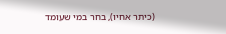(כיתר אחיו), בחר במי שעומד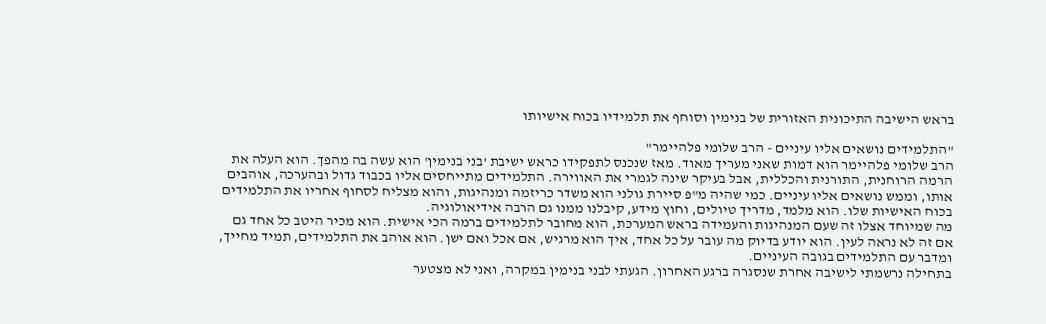בראש הישיבה התיכונית האזורית של בנימין וסוחף את תלמידיו בכוח אישיותו

"התלמידים נושאים אליו עיניים - הרב שלומי פלהיימר"
הרב שלומי פלהיימר הוא דמות שאני מעריך מאוד. מאז שנכנס לתפקידו כראש ישיבת 'בני בנימין' הוא עשה בה מהפך. הוא העלה את הרמה הרוחנית, התורנית והכללית, אבל בעיקר שינה לגמרי את האווירה. התלמידים מתייחסים אליו בכבוד גדול ובהערכה, אוהבים אותו, וממש נושאים אליו עיניים. כמי שהיה מ"פ סיירת גולני הוא משדר כריזמה ומנהיגות, והוא מצליח לסחוף אחריו את התלמידים בכוח האישיות שלו. הוא מלמד, מדריך טיולים, וחוץ מידע, קיבלנו ממנו גם הרבה אידיאולוגיה.
מה שמיוחד אצלו זה שעם המנהיגות והעמידה בראש המערכת, הוא מחובר לתלמידים ברמה הכי אישית. הוא מכיר היטב כל אחד גם אם זה לא נראה לעין. הוא יודע בדיוק מה עובר על כל אחד, איך הוא מרגיש, אם אכל ואם ישן. הוא אוהב את התלמידים, תמיד מחייך, ומדבר עם התלמידים בגובה העיניים.
בתחילה נרשמתי לישיבה אחרת שנסגרה ברגע האחרון. הגעתי לבני בנימין במקרה, ואני לא מצטער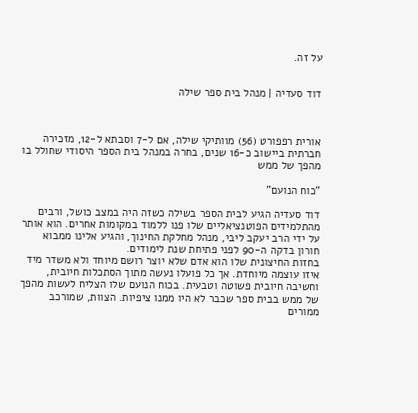על זה.


דוד סעדיה | מנהל בית ספר שילה



אורית רפפורט (56) מוותיקי שילה, אם ל-7 וסבתא ל-12, מזכירה חברתית ביישוב כ-16 שנים, בחרה במנהל בית הספר היסודי שחולל בו מהפך של ממש

"כוח הנועם"

דוד סעדיה הגיע לבית הספר בשילה כשזה היה במצב כושל, ורבים מהתלמידים הפוטנציאליים שלו פנו ללמוד במקומות אחרים. הוא אותר על ידי הרב יעקב ליבי, מנהל מחלקת החינוך, והגיע אלינו ממבוא חורון בדקה ה-90 לפני פתיחת שנת לימודים.
בחזות החיצונית שלו הוא אדם שלא יוצר רושם מיוחד ולא משדר מיד איזו עוצמה מיוחדת. אך כל פועלו נעשה מתוך הסתכלות חיובית, וחשיבה חיובית פשוטה וטבעית. בכוח הנועם שלו הצליח לעשות מהפך של ממש בבית ספר שכבר לא היו ממנו ציפיות. הצוות, שמורכב ממורים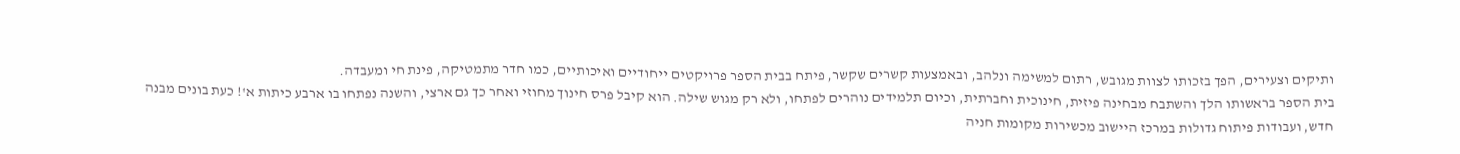ותיקים וצעירים, הפך בזכותו לצוות מגובש, רתום למשימה ונלהב, ובאמצעות קשרים שקשר, פיתח בבית הספר פרויקטים ייחודיים ואיכותיים, כמו חדר מתמטיקה, פינת חי ומעבדה.
בית הספר בראשותו הלך והשתבח מבחינה פיזית, חינוכית וחברתית, וכיום תלמידים נוהרים לפתחו, ולא רק מגוש שילה. הוא קיבל פרס חינוך מחוזי ואחר כך גם ארצי, והשנה נפתחו בו ארבע כיתות א'! כעת בונים מבנה חדש, ועבודות פיתוח גדולות במרכז היישוב מכשירות מקומות חניה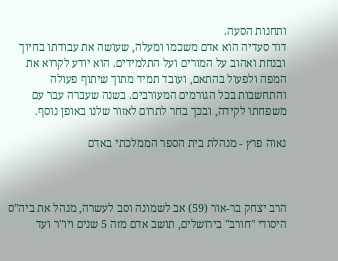ותחנות הסעה.
דוד סעדיה הוא אדם משכמו ומעלה, שעושה את עבודתו בחיוך ובנחת ואהוב על המורים ועל התלמידים. הוא יודע לקרוא את המפה ולפעול בהתאם, ועובד תמיד מתוך שיתוף פעולה והתחשבות בכל הגורמים המעורבים. בשנה שעברה עבר עם משפחתו לקידה, ובכך בחר לתרום לאזור שלנו באופן נוסף.

נאוה פרץ - מנהלת בית הספר הממלכתי באדם



הרב יצחק בר-אור (59) אב לשמונה וסב לעשרה, מנהל את ביה"ס היסודי "חורב" בירושלים, תושב אדם מזה 5 שנים ויו"ר ועד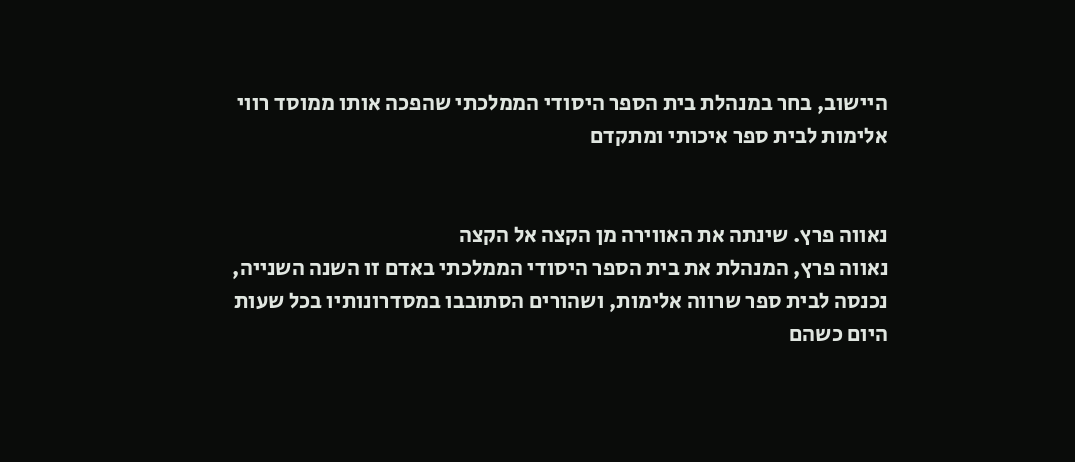היישוב, בחר במנהלת בית הספר היסודי הממלכתי שהפכה אותו ממוסד רווי אלימות לבית ספר איכותי ומתקדם


נאווה פרץ. שינתה את האווירה מן הקצה אל הקצה
נאווה פרץ, המנהלת את בית הספר היסודי הממלכתי באדם זו השנה השנייה, נכנסה לבית ספר שרווה אלימות, ושהורים הסתובבו במסדרונותיו בכל שעות היום כשהם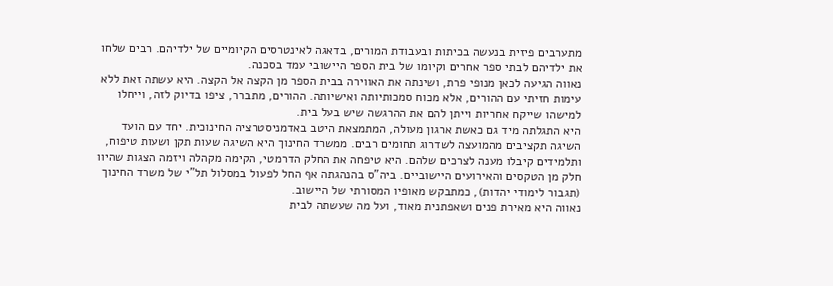מתערבים פיזית בנעשה בכיתות ובעבודת המורים, בדאגה לאינטרסים הקיומיים של ילדיהם. רבים שלחו את ילדיהם לבתי ספר אחרים וקיומו של בית הספר היישובי עמד בסכנה.
נאווה הגיעה לכאן מנופי פרת, ושינתה את האווירה בבית הספר מן הקצה אל הקצה. היא עשתה זאת ללא עימות חזיתי עם ההורים, אלא מכוח סמכותיותה ואישיותה. ההורים, מתברר, ציפו בדיוק לזה, וייחלו למישהו שייקח אחריות וייתן להם את ההרגשה שיש בעל בית.
היא התגלתה מיד גם כאשת ארגון מעולה, המתמצאת היטב באדמניסטרציה החינוכית. יחד עם הועד השיגה תקציבים מהמועצה לשדרוג תחומים רבים. ממשרד החינוך היא השיגה שעות תקן ושעות טיפוח, ותלמידים קיבלו מענה לצרכים שלהם. היא טיפחה את החלק הדרמטי, הקימה מקהלה ויזמה הצגות שהיוו חלק מן הטקסים והאירועים היישוביים. ביה"ס בהנהגתה אף החל לפעול במסלול תל"י של משרד החינוך (תגבור לימודי יהדות), כמתבקש מאופיו המסורתי של היישוב.
נאווה היא מאירת פנים ושאפתנית מאוד, ועל מה שעשתה לבית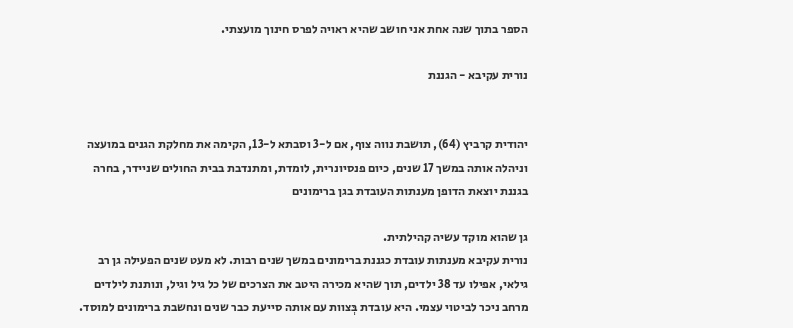הספר בתוך שנה אחת אני חושב שהיא ראויה לפרס חינוך מועצתי.

נורית עקיבא - הגננת


יהודית קרביץ (64), תושבת נווה צוף, אם ל-3 וסבתא ל-13, הקימה את מחלקת הגנים במועצה וניהלה אותה במשך 17 שנים, כיום פנסיונרית, לומדת, ומתנדבת בבית החולים שניידר, בחרה בגננת יוצאת הדופן מענתות העובדת בגן ברימונים

גן שהוא מוקד עשיה קהילתית.
נורית עקיבא מענתות עובדת כגננת ברימונים במשך שנים רבות. לא מעט שנים הפעילה גן רב גילאי, אפילו עד 38 ילדים, תוך שהיא מכירה היטב את הצרכים של כל גיל וגיל, ונותנת לילדים מרחב ניכר לביטוי עצמי. היא עובדת בְּצוות עם אותה סייעת כבר שנים ונחשבת ברימונים למוסד.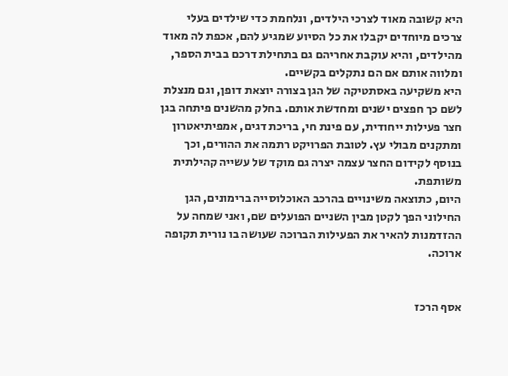היא קשובה מאוד לצרכי הילדים, ונלחמת כדי שילדים בעלי צרכים מיוחדים יקבלו את כל הסיוע שמגיע להם, אכפת לה מאוד מהילדים, והיא עוקבת אחריהם גם בתחילת דרכם בבית הספר, ומלווה אותם אם הם נתקלים בקשיים.
היא משקיעה באסתטיקה של הגן בצורה יוצאת דופן, וגם מנצלת לשם כך חפצים ישנים ומחדשת אותם. בחלק מהשנים פיתחה בגן חצר פעילות ייחודית, עם פינת חי, בריכת דגים, אמפיתיאטרון ומתקנים מבולי עץ. לטובת הפרויקט רתמה את ההורים, וכך בנוסף לקידום החצר עצמה יצרה גם מוקד של עשייה קהילתית משותפת.
היום, כתוצאה משינויים בהרכב האוכלוסייה ברימונים, הגן החילוני הפך לקטן מבין השניים הפועלים שם, ואני שמחה על ההזדמנות להאיר את הפעילות הברוכה שעושה בו נורית תקופה ארוכה.


אסף הרכז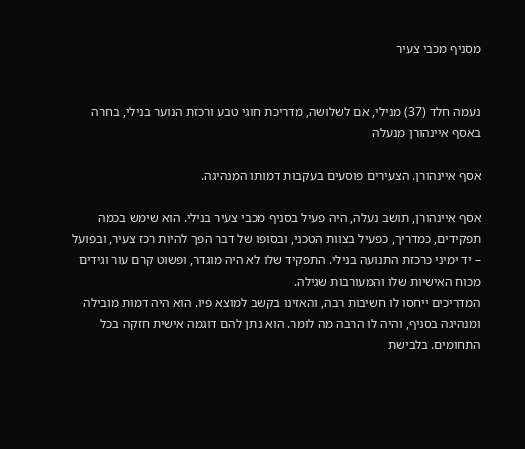מסניף מכבי צעיר


נעמה חלד (37) מנילי, אם לשלושה, מדריכת חוגי טבע ורכזת הנוער בנילי, בחרה באסף איינהורן מנעלה

אסף איינהורן. הצעירים פוסעים בעקבות דמותו המנהיגה.

אסף איינהורן, תושב נעלה, היה פעיל בסניף מכבי צעיר בנילי. הוא שימש בכמה תפקידים, כמדריך, כפעיל בצוות הטכני, ובסופו של דבר הפך להיות רכז צעיר, ובפועל – יד ימיני כרכזת התנועה בנילי. התפקיד שלו לא היה מוגדר, ופשוט קרם עור וגידים מכוח האישיות שלו והמעורבות שגילה.
המדריכים ייחסו לו חשיבות רבה, והאזינו בקשב למוצא פיו. הוא היה דמות מובילה ומנהיגה בסניף, והיה לו הרבה מה לומר. הוא נתן להם דוגמה אישית חזקה בכל התחומים. בלבישת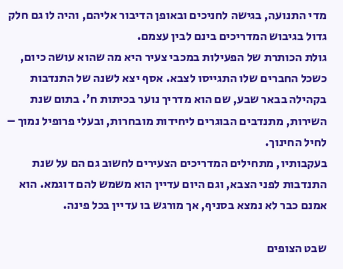מדי התנועה, בגישה לחניכים ובאופן הדיבור אליהם, והיה לו גם חלק גדול בגיבוש המדריכים בינם לבין עצמם.
גולת הכותרת של הפעילות במכבי צעיר היא מה שהוא עושה כיום, כשכל החברים שלו התגייסו לצבא. אסף יצא לשנה של התנדבות בקהילה בבאר שבע, שם הוא מדריך נוער בכיתות ח'. בתום שנת השירות, מתנדבים הבוגרים ליחידות מובחרות, ובעלי פרופיל נמוך – לחיל החינוך.
בעקבותיו, מתחילים המדריכים הצעירים לחשוב גם הם על שנת התנדבות לפני הצבא, וגם היום עדיין הוא משמש להם דוגמא. הוא אמנם כבר לא נמצא בסניף, אך מורגש בו עדיין בכל פינה.

שבט הצופים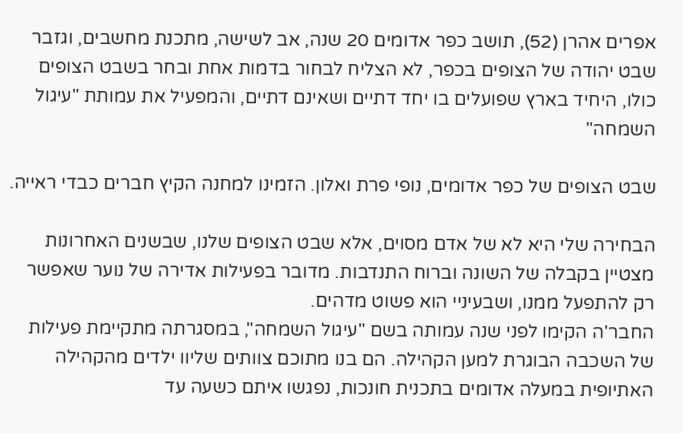אפרים אהרן (52), תושב כפר אדומים 20 שנה, אב לשישה, מתכנת מחשבים, וגזבר שבט יהודה של הצופים בכפר, לא הצליח לבחור בדמות אחת ובחר בשבט הצופים כולו, היחיד בארץ שפועלים בו יחד דתיים ושאינם דתיים, והמפעיל את עמותת "עיגול השמחה"

שבט הצופים של כפר אדומים, נופי פרת ואלון. הזמינו למחנה הקיץ חברים כבדי ראייה.

הבחירה שלי היא לא של אדם מסוים, אלא שבט הצופים שלנו, שבשנים האחרונות מצטיין בקבלה של השונה וברוח התנדבות. מדובר בפעילות אדירה של נוער שאפשר רק להתפעל ממנו, ושבעיניי הוא פשוט מדהים.
החבר'ה הקימו לפני שנה עמותה בשם "עיגול השמחה", במסגרתה מתקיימת פעילות של השכבה הבוגרת למען הקהילה. הם בנו מתוכם צוותים שליוו ילדים מהקהילה האתיופית במעלה אדומים בתכנית חונכות, נפגשו איתם כשעה עד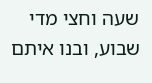שעה וחצי מדי שבוע, ובנו איתם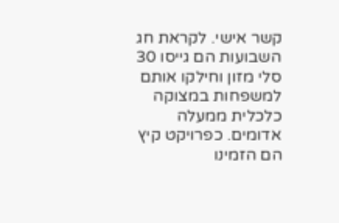קשר אישי. לקראת חג השבועות הם גייסו 30 סלי מזון וחילקו אותם למשפחות במצוקה כלכלית ממעלה אדומים. כפרויקט קיץ הם הזמינו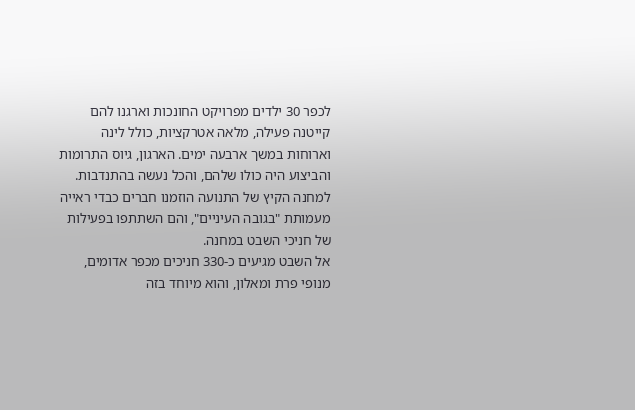לכפר 30 ילדים מפרויקט החונכות וארגנו להם קייטנה פעילה, מלאה אטרקציות, כולל לינה וארוחות במשך ארבעה ימים. הארגון, גיוס התרומות והביצוע היה כולו שלהם, והכל נעשה בהתנדבות. למחנה הקיץ של התנועה הוזמנו חברים כבדי ראייה מעמותת "בגובה העיניים", והם השתתפו בפעילות של חניכי השבט במחנה.
אל השבט מגיעים כ-330 חניכים מכפר אדומים, מנופי פרת ומאלון, והוא מיוחד בזה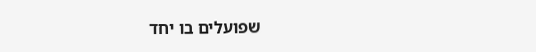שפועלים בו יחד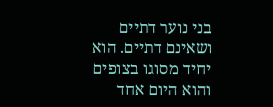בני נוער דתיים ושאינם דתיים. הוא יחיד מסוגו בצופים והוא היום אחד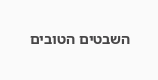השבטים הטובים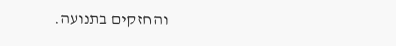והחזקים בתנועה.